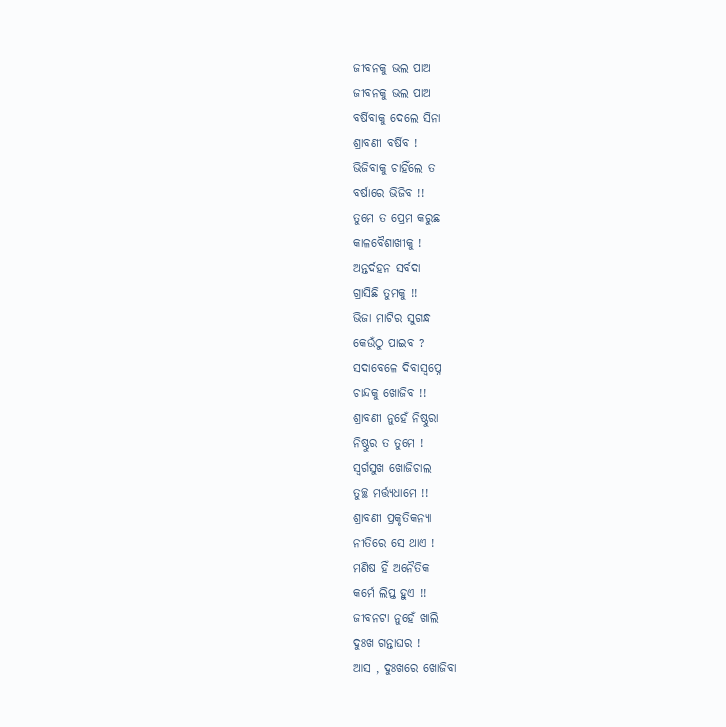ଜୀବନକୁ ଭଲ ପାଅ
ଜୀବନକୁ ଭଲ ପାଅ
ବର୍ଷିବାକୁ ଦେଲେ ସିନା
ଶ୍ରାବଣୀ ବର୍ଷିବ !
ଭିଜିବାକୁ ଚାହିଁଲେ ତ
ବର୍ଷାରେ ଭିଜିବ !!
ତୁମେ ତ ପ୍ରେମ କରୁଛ
କାଳବୈଶାଖୀକୁ !
ଅନ୍ତର୍ଦହନ ସର୍ବଦା
ଗ୍ରାସିଛି ତୁମକୁ !!
ଭିଜା ମାଟିର ସୁଗନ୍ଧ
କେଉଁଠୁ ପାଇବ ?
ସଦାବେଳେ ଦିବାସ୍ୱପ୍ନେ
ଚାନ୍ଦକୁ ଖୋଜିବ !!
ଶ୍ରାବଣୀ ନୁହେଁ ନିଷ୍ଠୁରା
ନିଷ୍ଠୁର ତ ତୁମେ !
ସ୍ୱର୍ଗସୁଖ ଖୋଜିଚାଲ
ତୁଚ୍ଛ ମର୍ତ୍ତ୍ୟଧାମେ !!
ଶ୍ରାବଣୀ ପ୍ରକୃତିକନ୍ୟା
ନୀତିରେ ସେ ଥାଏ !
ମଣିଷ ହିଁ ଅନୈତିକ
କର୍ମେ ଲିପ୍ତ ହୁଏ !!
ଜୀବନଟା ନୁହେଁ ଖାଲି
ଦୁଃଖ ଗନ୍ତାଘର !
ଆସ , ଦୁଃଖରେ ଖୋଜିବା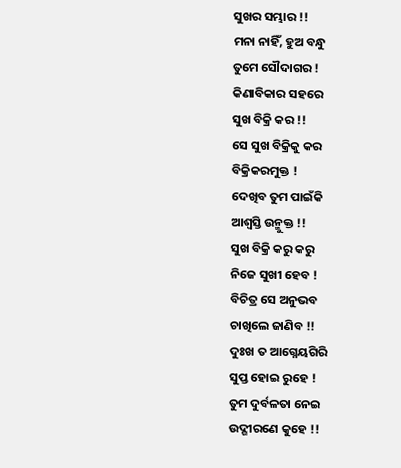ସୁଖର ସମ୍ଭାର !!
ମନା ନାହିଁ, ହୁଅ ବନ୍ଧୁ
ତୁମେ ସୌଦାଗର !
କିଣାବିକାର ସହରେ
ସୁଖ ବିକ୍ରି କର !!
ସେ ସୁଖ ବିକ୍ରିକୁ କର
ବିକ୍ରିକରମୁକ୍ତ !
ଦେଖିବ ତୁମ ପାଇଁକି
ଆଶ୍ୱସ୍ତି ଉନ୍ମୁକ୍ତ !!
ସୁଖ ବିକ୍ରି କରୁ କରୁ
ନିଜେ ସୁଖୀ ହେବ !
ବିଚିତ୍ର ସେ ଅନୁଭବ
ଚାଖିଲେ ଜାଣିବ !!
ଦୁଃଖ ତ ଆଗ୍ନେୟଗିରି
ସୁପ୍ତ ହୋଇ ରୁହେ !
ତୁମ ଦୁର୍ବଳତା ନେଇ
ଉଦ୍ଗୀରଣେ କୁହେ !!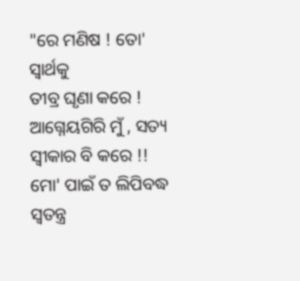"ରେ ମଣିଷ ! ତୋ' ସ୍ୱାର୍ଥକୁ
ତୀବ୍ର ଘୃଣା କରେ !
ଆଗ୍ନେୟଗିରି ମୁଁ , ସତ୍ୟ
ସ୍ୱୀକାର ବି କରେ !!
ମୋ' ପାଇଁ ତ ଲିପିବଦ୍ଧ
ସ୍ୱତନ୍ତ୍ର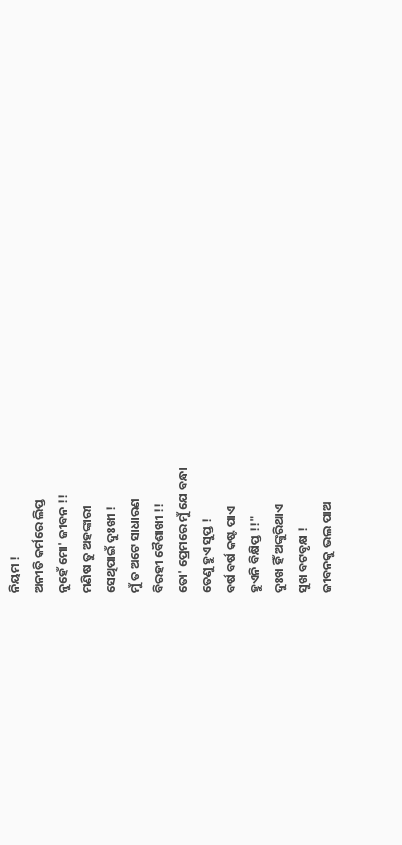ନିୟମ !
ଅନୀତି କର୍ମରେ ଲିପ୍ତ
ନୁହେଁ ମୋ' ଜୀବନ !!
ମଣିଷ ତୁ ଅହଙ୍କାରୀ
ସେଥିପାଇଁ ଦୁଃଖୀ !
ମୁଁ ତ ଅଟେ ସାଧାରଣ
ବିରହୀ ବୈଶାଖୀ !!
ତୋ' ପ୍ରେମରେ ମୁଁ ଯେ ବନ୍ଧା
ତେଣୁ ହୁଏ ସୁପ୍ତ !
ବର୍ଷ ବର୍ଷ କଷ୍ଟ ପାଏ
ହୁଏନି ବିକ୍ଷିପ୍ତ !!"
ଦୁଃଖ ହିଁ ଅଙ୍କୁରିଥାଏ
ସୁଖ ବଟବୃକ୍ଷ !
ଜୀବନକୁ ଭଲ ପାଅ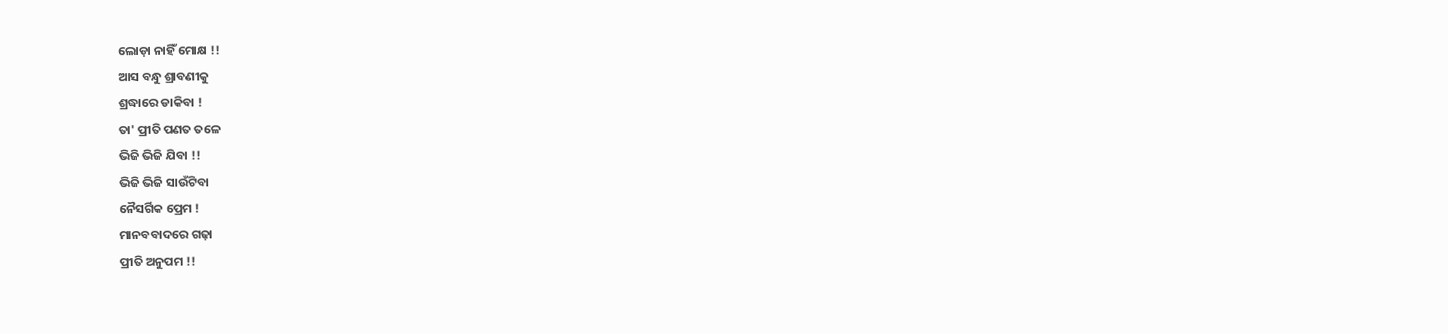ଲୋଡ଼ା ନାହିଁ ମୋକ୍ଷ !!
ଆସ ବନ୍ଧୁ ଶ୍ରାବଣୀକୁ
ଶ୍ରଦ୍ଧାରେ ଡାକିବା !
ତା' ପ୍ରୀତି ପଣତ ତଳେ
ଭିଜି ଭିଜି ଯିବା !!
ଭିଜି ଭିଜି ସାଉଁଟିବା
ନୈସର୍ଗିକ ପ୍ରେମ !
ମାନବବାଦରେ ଗଢ଼ା
ପ୍ରୀତି ଅନୁପମ !!